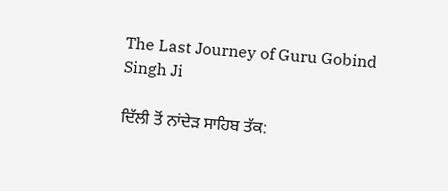The Last Journey of Guru Gobind Singh Ji

ਦਿੱਲੀ ਤੋਂ ਨਾਂਦੇੜ ਸਾਹਿਬ ਤੱਕ: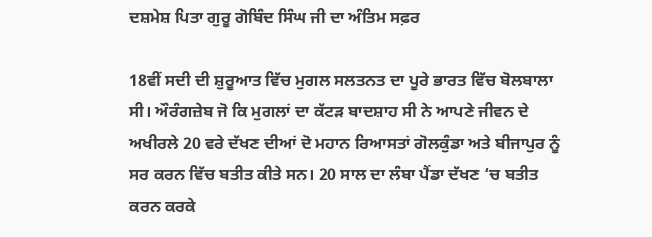ਦਸ਼ਮੇਸ਼ ਪਿਤਾ ਗੁਰੂ ਗੋਬਿੰਦ ਸਿੰਘ ਜੀ ਦਾ ਅੰਤਿਮ ਸਫ਼ਰ

18ਵੀਂ ਸਦੀ ਦੀ ਸ਼ੁਰੂਆਤ ਵਿੱਚ ਮੁਗਲ ਸਲਤਨਤ ਦਾ ਪੂਰੇ ਭਾਰਤ ਵਿੱਚ ਬੋਲਬਾਲਾ ਸੀ। ਔਰੰਗਜ਼ੇਬ ਜੋ ਕਿ ਮੁਗਲਾਂ ਦਾ ਕੱਟੜ ਬਾਦਸ਼ਾਹ ਸੀ ਨੇ ਆਪਣੇ ਜੀਵਨ ਦੇ ਅਖੀਰਲੇ 20 ਵਰੇ ਦੱਖਣ ਦੀਆਂ ਦੋ ਮਹਾਨ ਰਿਆਸਤਾਂ ਗੋਲਕੁੰਡਾ ਅਤੇ ਬੀਜਾਪੁਰ ਨੂੰ ਸਰ ਕਰਨ ਵਿੱਚ ਬਤੀਤ ਕੀਤੇ ਸਨ। 20 ਸਾਲ ਦਾ ਲੰਬਾ ਪੈਂਡਾ ਦੱਖਣ ‘ਚ ਬਤੀਤ ਕਰਨ ਕਰਕੇ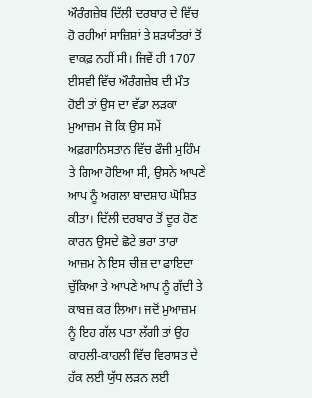ਔਰੰਗਜ਼ੇਬ ਦਿੱਲੀ ਦਰਬਾਰ ਦੇ ਵਿੱਚ ਹੋ ਰਹੀਆਂ ਸਾਜ਼ਿਸ਼ਾਂ ਤੇ ਸ਼ੜਯੰਤਰਾਂ ਤੋਂ ਵਾਕਫ਼ ਨਹੀਂ ਸੀ। ਜਿਵੇਂ ਹੀ 1707 ਈਸਵੀ ਵਿੱਚ ਔਰੰਗਜ਼ੇਬ ਦੀ ਮੌਤ ਹੋਈ ਤਾਂ ਉਸ ਦਾ ਵੱਡਾ ਲੜਕਾ ਮੁਆਜ਼ਮ ਜੋ ਕਿ ਉਸ ਸਮੇਂ ਅਫ਼ਗਾਨਿਸਤਾਨ ਵਿੱਚ ਫੌਜੀ ਮੁਹਿੰਮ ਤੇ ਗਿਆ ਹੋਇਆ ਸੀ, ਉਸਨੇ ਆਪਣੇ ਆਪ ਨੂੰ ਅਗਲਾ ਬਾਦਸ਼ਾਹ ਘੋਸ਼ਿਤ ਕੀਤਾ। ਦਿੱਲੀ ਦਰਬਾਰ ਤੋਂ ਦੂਰ ਹੋਣ ਕਾਰਨ ਉਸਦੇ ਛੋਟੇ ਭਰਾ ਤਾਰਾ ਆਜ਼ਮ ਨੇ ਇਸ ਚੀਜ਼ ਦਾ ਫਾਇਦਾ ਚੁੱਕਿਆ ਤੇ ਆਪਣੇ ਆਪ ਨੂੰ ਗੱਦੀ ਤੇ ਕਾਬਜ਼ ਕਰ ਲਿਆ। ਜਦੋਂ ਮੁਆਜ਼ਮ ਨੂੰ ਇਹ ਗੱਲ ਪਤਾ ਲੱਗੀ ਤਾਂ ਉਹ ਕਾਹਲੀ-ਕਾਹਲੀ ਵਿੱਚ ਵਿਰਾਸਤ ਦੇ ਹੱਕ ਲਈ ਯੁੱਧ ਲੜਨ ਲਈ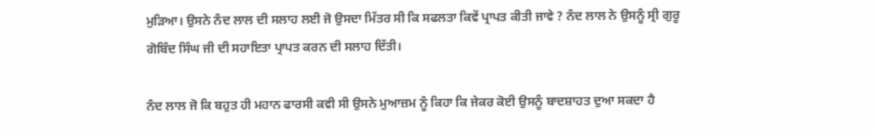ਮੁੜਿਆ। ਉਸਨੇ ਨੰਦ ਲਾਲ ਦੀ ਸਲਾਹ ਲਈ ਜੋ ਉਸਦਾ ਮਿੱਤਰ ਸੀ ਕਿ ਸਫਲਤਾ ਕਿਵੇਂ ਪ੍ਰਾਪਤ ਕੀਤੀ ਜਾਵੇ ? ਨੰਦ ਲਾਲ ਨੇ ਉਸਨੂੰ ਸ੍ਰੀ ਗੁਰੂ ਗੋਬਿੰਦ ਸਿੰਘ ਜੀ ਦੀ ਸਹਾਇਤਾ ਪ੍ਰਾਪਤ ਕਰਨ ਦੀ ਸਲਾਹ ਦਿੱਤੀ।

ਨੰਦ ਲਾਲ ਜੋ ਕਿ ਬਹੁਤ ਹੀ ਮਹਾਨ ਫਾਰਸੀ ਕਵੀ ਸੀ ਉਸਨੇ ਮੁਆਜ਼ਮ ਨੂੰ ਕਿਹਾ ਕਿ ਜੇਕਰ ਕੋਈ ਉਸਨੂੰ ਬਾਦਸ਼ਾਹਤ ਦੁਆ ਸਕਦਾ ਹੈ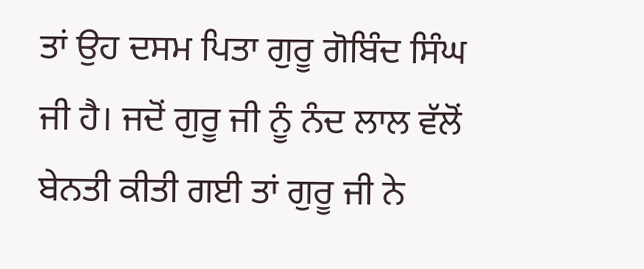ਤਾਂ ਉਹ ਦਸਮ ਪਿਤਾ ਗੁਰੂ ਗੋਬਿੰਦ ਸਿੰਘ ਜੀ ਹੈ। ਜਦੋਂ ਗੁਰੂ ਜੀ ਨੂੰ ਨੰਦ ਲਾਲ ਵੱਲੋਂ ਬੇਨਤੀ ਕੀਤੀ ਗਈ ਤਾਂ ਗੁਰੂ ਜੀ ਨੇ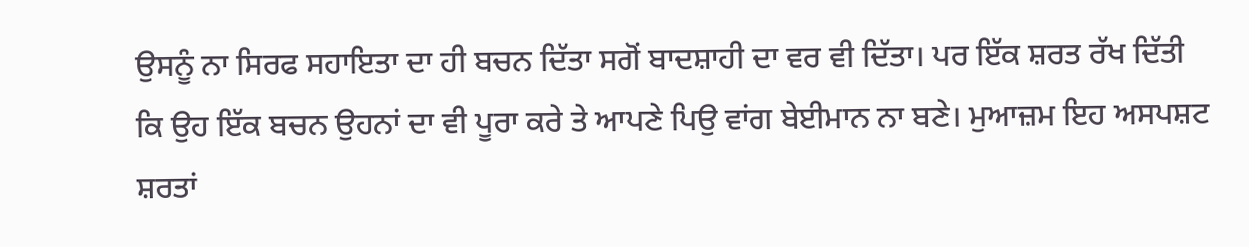ਉਸਨੂੰ ਨਾ ਸਿਰਫ ਸਹਾਇਤਾ ਦਾ ਹੀ ਬਚਨ ਦਿੱਤਾ ਸਗੋਂ ਬਾਦਸ਼ਾਹੀ ਦਾ ਵਰ ਵੀ ਦਿੱਤਾ। ਪਰ ਇੱਕ ਸ਼ਰਤ ਰੱਖ ਦਿੱਤੀ ਕਿ ਉਹ ਇੱਕ ਬਚਨ ਉਹਨਾਂ ਦਾ ਵੀ ਪੂਰਾ ਕਰੇ ਤੇ ਆਪਣੇ ਪਿਉ ਵਾਂਗ ਬੇਈਮਾਨ ਨਾ ਬਣੇ। ਮੁਆਜ਼ਮ ਇਹ ਅਸਪਸ਼ਟ ਸ਼ਰਤਾਂ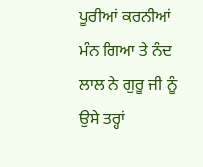ਪੂਰੀਆਂ ਕਰਨੀਆਂ ਮੰਨ ਗਿਆ ਤੇ ਨੰਦ ਲਾਲ ਨੇ ਗੁਰੂ ਜੀ ਨੂੰ ਉਸੇ ਤਰ੍ਹਾਂ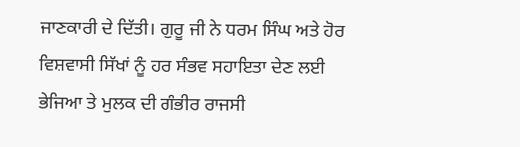ਜਾਣਕਾਰੀ ਦੇ ਦਿੱਤੀ। ਗੁਰੂ ਜੀ ਨੇ ਧਰਮ ਸਿੰਘ ਅਤੇ ਹੋਰ ਵਿਸ਼ਵਾਸੀ ਸਿੱਖਾਂ ਨੂੰ ਹਰ ਸੰਭਵ ਸਹਾਇਤਾ ਦੇਣ ਲਈ ਭੇਜਿਆ ਤੇ ਮੁਲਕ ਦੀ ਗੰਭੀਰ ਰਾਜਸੀ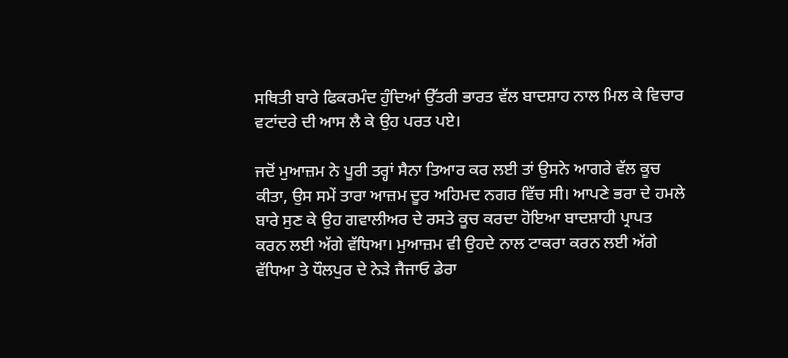ਸਥਿਤੀ ਬਾਰੇ ਫਿਕਰਮੰਦ ਹੁੰਦਿਆਂ ਉੱਤਰੀ ਭਾਰਤ ਵੱਲ ਬਾਦਸ਼ਾਹ ਨਾਲ ਮਿਲ ਕੇ ਵਿਚਾਰ ਵਟਾਂਦਰੇ ਦੀ ਆਸ ਲੈ ਕੇ ਉਹ ਪਰਤ ਪਏ।

ਜਦੋਂ ਮੁਆਜ਼ਮ ਨੇ ਪੂਰੀ ਤਰ੍ਹਾਂ ਸੈਨਾ ਤਿਆਰ ਕਰ ਲਈ ਤਾਂ ਉਸਨੇ ਆਗਰੇ ਵੱਲ ਕੂਚ ਕੀਤਾ, ਉਸ ਸਮੇਂ ਤਾਰਾ ਆਜ਼ਮ ਦੂਰ ਅਹਿਮਦ ਨਗਰ ਵਿੱਚ ਸੀ। ਆਪਣੇ ਭਰਾ ਦੇ ਹਮਲੇ ਬਾਰੇ ਸੁਣ ਕੇ ਉਹ ਗਵਾਲੀਅਰ ਦੇ ਰਸਤੇ ਕੂਚ ਕਰਦਾ ਹੋਇਆ ਬਾਦਸ਼ਾਹੀ ਪ੍ਰਾਪਤ ਕਰਨ ਲਈ ਅੱਗੇ ਵੱਧਿਆ। ਮੁਆਜ਼ਮ ਵੀ ਉਹਦੇ ਨਾਲ ਟਾਕਰਾ ਕਰਨ ਲਈ ਅੱਗੇ ਵੱਧਿਆ ਤੇ ਧੌਲਪੁਰ ਦੇ ਨੇੜੇ ਜੈਜਾਓ ਡੇਰਾ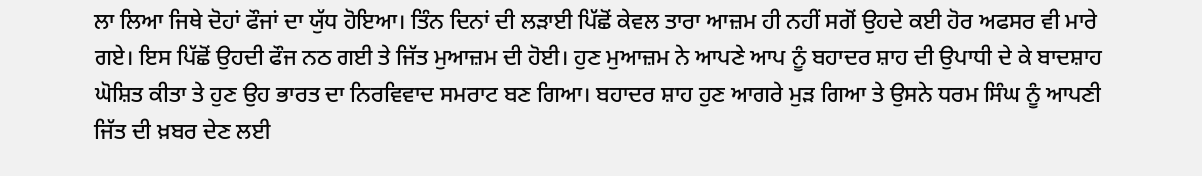ਲਾ ਲਿਆ ਜਿਥੇ ਦੋਹਾਂ ਫੌਜਾਂ ਦਾ ਯੁੱਧ ਹੋਇਆ। ਤਿੰਨ ਦਿਨਾਂ ਦੀ ਲੜਾਈ ਪਿੱਛੋਂ ਕੇਵਲ ਤਾਰਾ ਆਜ਼ਮ ਹੀ ਨਹੀਂ ਸਗੋਂ ਉਹਦੇ ਕਈ ਹੋਰ ਅਫਸਰ ਵੀ ਮਾਰੇ ਗਏ। ਇਸ ਪਿੱਛੋਂ ਉਹਦੀ ਫੌਜ ਨਠ ਗਈ ਤੇ ਜਿੱਤ ਮੁਆਜ਼ਮ ਦੀ ਹੋਈ। ਹੁਣ ਮੁਆਜ਼ਮ ਨੇ ਆਪਣੇ ਆਪ ਨੂੰ ਬਹਾਦਰ ਸ਼ਾਹ ਦੀ ਉਪਾਧੀ ਦੇ ਕੇ ਬਾਦਸ਼ਾਹ ਘੋਸ਼ਿਤ ਕੀਤਾ ਤੇ ਹੁਣ ਉਹ ਭਾਰਤ ਦਾ ਨਿਰਵਿਵਾਦ ਸਮਰਾਟ ਬਣ ਗਿਆ। ਬਹਾਦਰ ਸ਼ਾਹ ਹੁਣ ਆਗਰੇ ਮੁੜ ਗਿਆ ਤੇ ਉਸਨੇ ਧਰਮ ਸਿੰਘ ਨੂੰ ਆਪਣੀ ਜਿੱਤ ਦੀ ਖ਼ਬਰ ਦੇਣ ਲਈ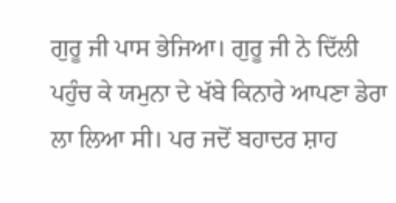ਗੁਰੂ ਜੀ ਪਾਸ ਭੇਜਿਆ। ਗੁਰੂ ਜੀ ਨੇ ਦਿੱਲੀ ਪਹੁੰਚ ਕੇ ਯਮੁਨਾ ਦੇ ਖੱਬੇ ਕਿਨਾਰੇ ਆਪਣਾ ਡੇਰਾ ਲਾ ਲਿਆ ਸੀ। ਪਰ ਜਦੋਂ ਬਹਾਦਰ ਸ਼ਾਹ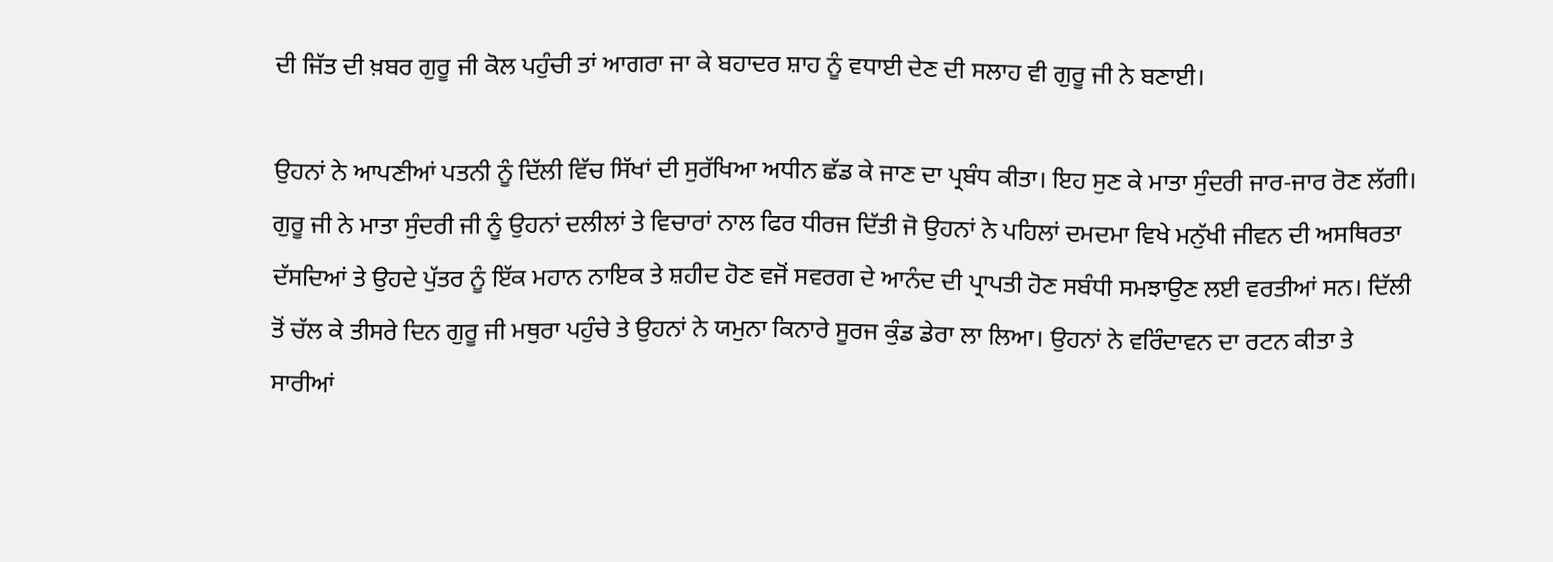ਦੀ ਜਿੱਤ ਦੀ ਖ਼ਬਰ ਗੁਰੂ ਜੀ ਕੋਲ ਪਹੁੰਚੀ ਤਾਂ ਆਗਰਾ ਜਾ ਕੇ ਬਹਾਦਰ ਸ਼ਾਹ ਨੂੰ ਵਧਾਈ ਦੇਣ ਦੀ ਸਲਾਹ ਵੀ ਗੁਰੂ ਜੀ ਨੇ ਬਣਾਈ।

ਉਹਨਾਂ ਨੇ ਆਪਣੀਆਂ ਪਤਨੀ ਨੂੰ ਦਿੱਲੀ ਵਿੱਚ ਸਿੱਖਾਂ ਦੀ ਸੁਰੱਖਿਆ ਅਧੀਨ ਛੱਡ ਕੇ ਜਾਣ ਦਾ ਪ੍ਰਬੰਧ ਕੀਤਾ। ਇਹ ਸੁਣ ਕੇ ਮਾਤਾ ਸੁੰਦਰੀ ਜਾਰ-ਜਾਰ ਰੋਣ ਲੱਗੀ। ਗੁਰੂ ਜੀ ਨੇ ਮਾਤਾ ਸੁੰਦਰੀ ਜੀ ਨੂੰ ਉਹਨਾਂ ਦਲੀਲਾਂ ਤੇ ਵਿਚਾਰਾਂ ਨਾਲ ਫਿਰ ਧੀਰਜ ਦਿੱਤੀ ਜੋ ਉਹਨਾਂ ਨੇ ਪਹਿਲਾਂ ਦਮਦਮਾ ਵਿਖੇ ਮਨੁੱਖੀ ਜੀਵਨ ਦੀ ਅਸਥਿਰਤਾ ਦੱਸਦਿਆਂ ਤੇ ਉਹਦੇ ਪੁੱਤਰ ਨੂੰ ਇੱਕ ਮਹਾਨ ਨਾਇਕ ਤੇ ਸ਼ਹੀਦ ਹੋਣ ਵਜੋਂ ਸਵਰਗ ਦੇ ਆਨੰਦ ਦੀ ਪ੍ਰਾਪਤੀ ਹੋਣ ਸਬੰਧੀ ਸਮਝਾਉਣ ਲਈ ਵਰਤੀਆਂ ਸਨ। ਦਿੱਲੀ ਤੋਂ ਚੱਲ ਕੇ ਤੀਸਰੇ ਦਿਨ ਗੁਰੂ ਜੀ ਮਥੁਰਾ ਪਹੁੰਚੇ ਤੇ ਉਹਨਾਂ ਨੇ ਯਮੁਨਾ ਕਿਨਾਰੇ ਸੂਰਜ ਕੁੰਡ ਡੇਰਾ ਲਾ ਲਿਆ। ਉਹਨਾਂ ਨੇ ਵਰਿੰਦਾਵਨ ਦਾ ਰਟਨ ਕੀਤਾ ਤੇ ਸਾਰੀਆਂ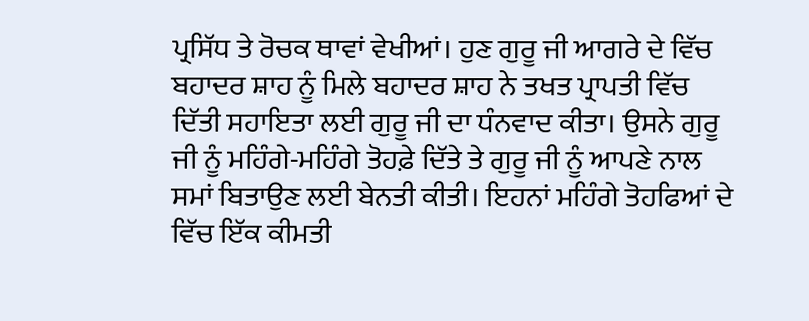ਪ੍ਰਸਿੱਧ ਤੇ ਰੋਚਕ ਥਾਵਾਂ ਵੇਖੀਆਂ। ਹੁਣ ਗੁਰੂ ਜੀ ਆਗਰੇ ਦੇ ਵਿੱਚ ਬਹਾਦਰ ਸ਼ਾਹ ਨੂੰ ਮਿਲੇ ਬਹਾਦਰ ਸ਼ਾਹ ਨੇ ਤਖਤ ਪ੍ਰਾਪਤੀ ਵਿੱਚ ਦਿੱਤੀ ਸਹਾਇਤਾ ਲਈ ਗੁਰੂ ਜੀ ਦਾ ਧੰਨਵਾਦ ਕੀਤਾ। ਉਸਨੇ ਗੁਰੂ ਜੀ ਨੂੰ ਮਹਿੰਗੇ-ਮਹਿੰਗੇ ਤੋਹਫ਼ੇ ਦਿੱਤੇ ਤੇ ਗੁਰੂ ਜੀ ਨੂੰ ਆਪਣੇ ਨਾਲ ਸਮਾਂ ਬਿਤਾਉਣ ਲਈ ਬੇਨਤੀ ਕੀਤੀ। ਇਹਨਾਂ ਮਹਿੰਗੇ ਤੋਹਫਿਆਂ ਦੇ ਵਿੱਚ ਇੱਕ ਕੀਮਤੀ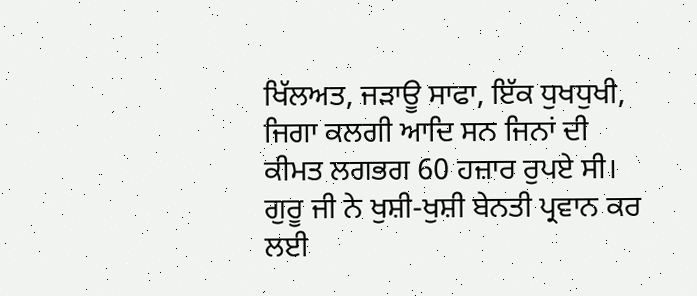ਖਿੱਲਅਤ, ਜੜਾਊ ਸਾਫਾ, ਇੱਕ ਧੁਖਧੁਖੀ, ਜਿਗਾ ਕਲਗੀ ਆਦਿ ਸਨ ਜਿਨਾਂ ਦੀ ਕੀਮਤ ਲਗਭਗ 60 ਹਜ਼ਾਰ ਰੁਪਏ ਸੀ। ਗੁਰੂ ਜੀ ਨੇ ਖੁਸ਼ੀ-ਖੁਸ਼ੀ ਬੇਨਤੀ ਪ੍ਰਵਾਨ ਕਰ ਲਈ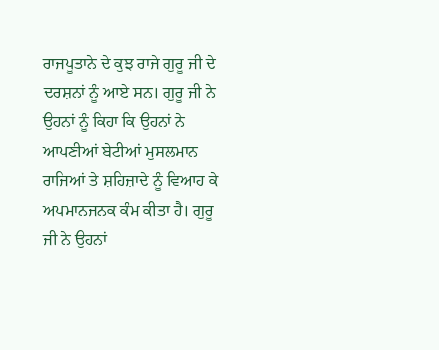ਰਾਜਪੂਤਾਨੇ ਦੇ ਕੁਝ ਰਾਜੇ ਗੁਰੂ ਜੀ ਦੇ ਦਰਸ਼ਨਾਂ ਨੂੰ ਆਏ ਸਨ। ਗੁਰੂ ਜੀ ਨੇ ਉਹਨਾਂ ਨੂੰ ਕਿਹਾ ਕਿ ਉਹਨਾਂ ਨੇ ਆਪਣੀਆਂ ਬੇਟੀਆਂ ਮੁਸਲਮਾਨ ਰਾਜਿਆਂ ਤੇ ਸ਼ਹਿਜ਼ਾਦੇ ਨੂੰ ਵਿਆਹ ਕੇ ਅਪਮਾਨਜਨਕ ਕੰਮ ਕੀਤਾ ਹੈ। ਗੁਰੂ ਜੀ ਨੇ ਉਹਨਾਂ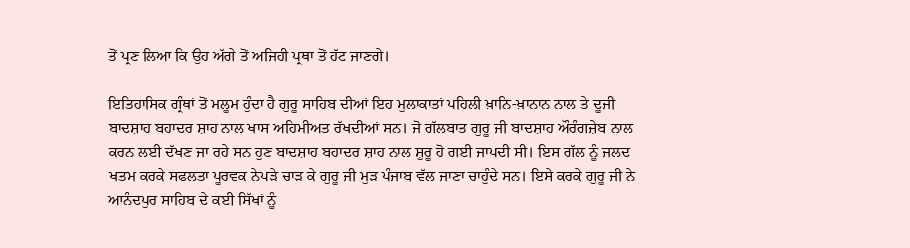ਤੋਂ ਪ੍ਰਣ ਲਿਆ ਕਿ ਉਹ ਅੱਗੇ ਤੋਂ ਅਜਿਹੀ ਪ੍ਰਥਾ ਤੋਂ ਹੱਟ ਜਾਣਗੇ।

ਇਤਿਹਾਸਿਕ ਗ੍ਰੰਥਾਂ ਤੋਂ ਮਲੂਮ ਹੁੰਦਾ ਹੈ ਗੁਰੂ ਸਾਹਿਬ ਦੀਆਂ ਇਹ ਮੁਲਾਕਾਤਾਂ ਪਹਿਲੀ ਖ਼ਾਨਿ-ਖ਼ਾਨਾਨ ਨਾਲ ਤੇ ਦੂਜੀ ਬਾਦਸ਼ਾਹ ਬਹਾਦਰ ਸ਼ਾਹ ਨਾਲ ਖਾਸ ਅਹਿਮੀਅਤ ਰੱਖਦੀਆਂ ਸਨ। ਜੋ ਗੱਲਬਾਤ ਗੁਰੂ ਜੀ ਬਾਦਸ਼ਾਹ ਔਰੰਗਜ਼ੇਬ ਨਾਲ ਕਰਨ ਲਈ ਦੱਖਣ ਜਾ ਰਹੇ ਸਨ ਹੁਣ ਬਾਦਸ਼ਾਹ ਬਹਾਦਰ ਸ਼ਾਹ ਨਾਲ ਸ਼ੁਰੂ ਹੋ ਗਈ ਜਾਪਦੀ ਸੀ। ਇਸ ਗੱਲ ਨੂੰ ਜਲਦ ਖਤਮ ਕਰਕੇ ਸਫਲਤਾ ਪੂਰਵਕ ਨੇਪੜੇ ਚਾੜ ਕੇ ਗੁਰੂ ਜੀ ਮੁੜ ਪੰਜਾਬ ਵੱਲ ਜਾਣਾ ਚਾਹੁੰਦੇ ਸਨ। ਇਸੇ ਕਰਕੇ ਗੁਰੂ ਜੀ ਨੇ ਆਨੰਦਪੁਰ ਸਾਹਿਬ ਦੇ ਕਈ ਸਿੱਖਾਂ ਨੂੰ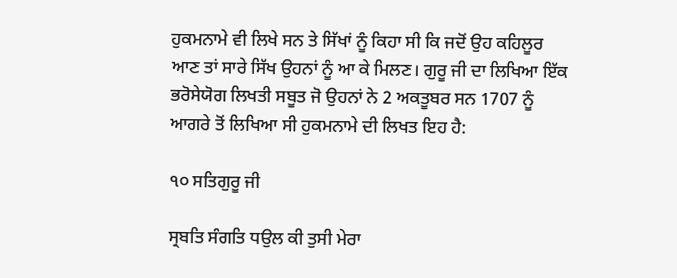ਹੁਕਮਨਾਮੇ ਵੀ ਲਿਖੇ ਸਨ ਤੇ ਸਿੱਖਾਂ ਨੂੰ ਕਿਹਾ ਸੀ ਕਿ ਜਦੋਂ ਉਹ ਕਹਿਲੂਰ ਆਣ ਤਾਂ ਸਾਰੇ ਸਿੱਖ ਉਹਨਾਂ ਨੂੰ ਆ ਕੇ ਮਿਲਣ। ਗੁਰੂ ਜੀ ਦਾ ਲਿਖਿਆ ਇੱਕ ਭਰੋਸੇਯੋਗ ਲਿਖਤੀ ਸਬੂਤ ਜੋ ਉਹਨਾਂ ਨੇ 2 ਅਕਤੂਬਰ ਸਨ 1707 ਨੂੰ ਆਗਰੇ ਤੋਂ ਲਿਖਿਆ ਸੀ ਹੁਕਮਨਾਮੇ ਦੀ ਲਿਖਤ ਇਹ ਹੈ:

੧੦ ਸਤਿਗੁਰੂ ਜੀ

ਸ੍ਰਬਤਿ ਸੰਗਤਿ ਧਉਲ ਕੀ ਤੁਸੀ ਮੇਰਾ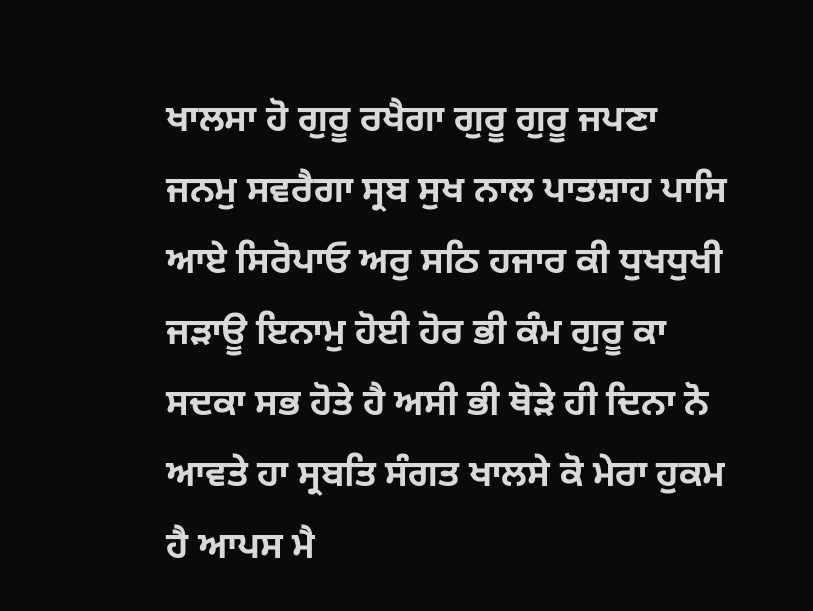ਖਾਲਸਾ ਹੋ ਗੁਰੂ ਰਖੈਗਾ ਗੁਰੂ ਗੁਰੂ ਜਪਣਾ ਜਨਮੁ ਸਵਰੈਗਾ ਸ੍ਰਬ ਸੁਖ ਨਾਲ ਪਾਤਸ਼ਾਹ ਪਾਸਿ ਆਏ ਸਿਰੋਪਾਓ ਅਰੁ ਸਠਿ ਹਜਾਰ ਕੀ ਧੁਖਧੁਖੀ ਜੜਾਊ ਇਨਾਮੁ ਹੋਈ ਹੋਰ ਭੀ ਕੰਮ ਗੁਰੂ ਕਾ ਸਦਕਾ ਸਭ ਹੋਤੇ ਹੈ ਅਸੀ ਭੀ ਥੋੜੇ ਹੀ ਦਿਨਾ ਨੋ ਆਵਤੇ ਹਾ ਸ੍ਰਬਤਿ ਸੰਗਤ ਖਾਲਸੇ ਕੋ ਮੇਰਾ ਹੁਕਮ ਹੈ ਆਪਸ ਮੈ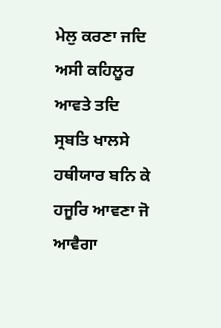ਮੇਲੁ ਕਰਣਾ ਜਦਿ ਅਸੀ ਕਹਿਲੂਰ ਆਵਤੇ ਤਦਿ ਸ੍ਰਬਤਿ ਖਾਲਸੇ ਹਥੀਯਾਰ ਬਨਿ ਕੇ ਹਜੂਰਿ ਆਵਣਾ ਜੋ ਆਵੈਗਾ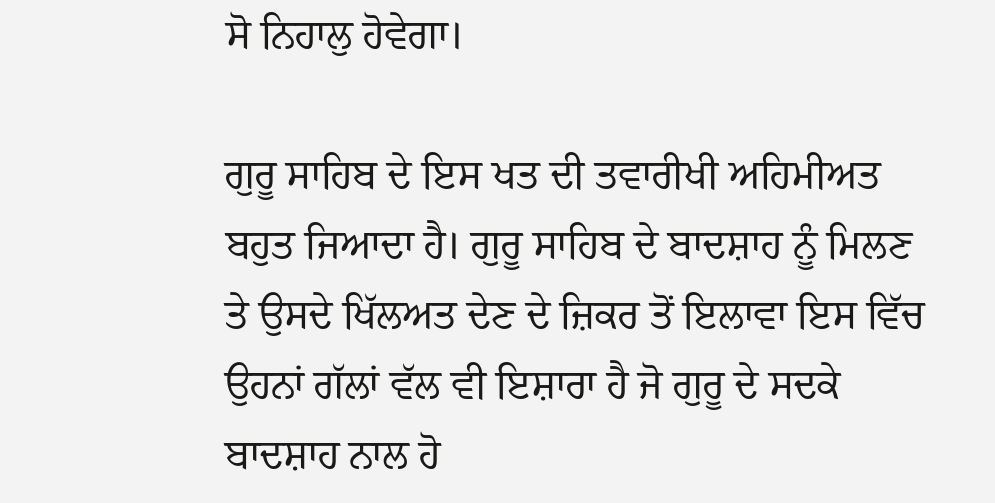ਸੋ ਨਿਹਾਲੁ ਹੋਵੇਗਾ।

ਗੁਰੂ ਸਾਹਿਬ ਦੇ ਇਸ ਖਤ ਦੀ ਤਵਾਰੀਖੀ ਅਹਿਮੀਅਤ ਬਹੁਤ ਜਿਆਦਾ ਹੈ। ਗੁਰੂ ਸਾਹਿਬ ਦੇ ਬਾਦਸ਼ਾਹ ਨੂੰ ਮਿਲਣ ਤੇ ਉਸਦੇ ਖਿੱਲਅਤ ਦੇਣ ਦੇ ਜ਼ਿਕਰ ਤੋਂ ਇਲਾਵਾ ਇਸ ਵਿੱਚ ਉਹਨਾਂ ਗੱਲਾਂ ਵੱਲ ਵੀ ਇਸ਼ਾਰਾ ਹੈ ਜੋ ਗੁਰੂ ਦੇ ਸਦਕੇ ਬਾਦਸ਼ਾਹ ਨਾਲ ਹੋ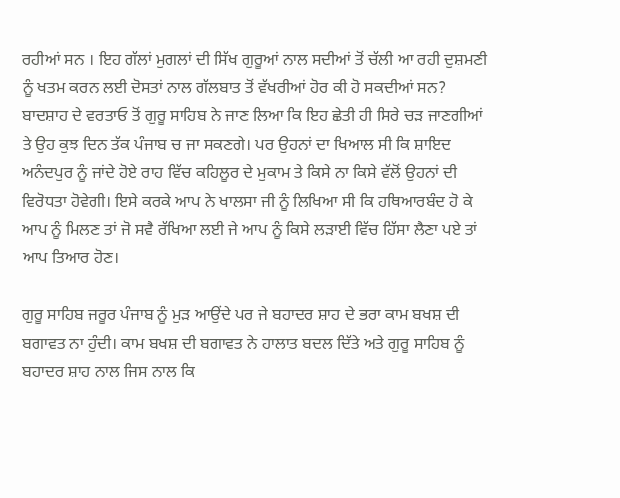ਰਹੀਆਂ ਸਨ । ਇਹ ਗੱਲਾਂ ਮੁਗਲਾਂ ਦੀ ਸਿੱਖ ਗੁਰੂਆਂ ਨਾਲ ਸਦੀਆਂ ਤੋਂ ਚੱਲੀ ਆ ਰਹੀ ਦੁਸ਼ਮਣੀ ਨੂੰ ਖਤਮ ਕਰਨ ਲਈ ਦੋਸਤਾਂ ਨਾਲ ਗੱਲਬਾਤ ਤੋਂ ਵੱਖਰੀਆਂ ਹੋਰ ਕੀ ਹੋ ਸਕਦੀਆਂ ਸਨ? ਬਾਦਸ਼ਾਹ ਦੇ ਵਰਤਾਓ ਤੋਂ ਗੁਰੂ ਸਾਹਿਬ ਨੇ ਜਾਣ ਲਿਆ ਕਿ ਇਹ ਛੇਤੀ ਹੀ ਸਿਰੇ ਚੜ ਜਾਣਗੀਆਂ ਤੇ ਉਹ ਕੁਝ ਦਿਨ ਤੱਕ ਪੰਜਾਬ ਚ ਜਾ ਸਕਣਗੇ। ਪਰ ਉਹਨਾਂ ਦਾ ਖਿਆਲ ਸੀ ਕਿ ਸ਼ਾਇਦ ਅਨੰਦਪੁਰ ਨੂੰ ਜਾਂਦੇ ਹੋਏ ਰਾਹ ਵਿੱਚ ਕਹਿਲੂਰ ਦੇ ਮੁਕਾਮ ਤੇ ਕਿਸੇ ਨਾ ਕਿਸੇ ਵੱਲੋਂ ਉਹਨਾਂ ਦੀ ਵਿਰੋਧਤਾ ਹੋਵੇਗੀ। ਇਸੇ ਕਰਕੇ ਆਪ ਨੇ ਖਾਲਸਾ ਜੀ ਨੂੰ ਲਿਖਿਆ ਸੀ ਕਿ ਹਥਿਆਰਬੰਦ ਹੋ ਕੇ ਆਪ ਨੂੰ ਮਿਲਣ ਤਾਂ ਜੋ ਸਵੈ ਰੱਖਿਆ ਲਈ ਜੇ ਆਪ ਨੂੰ ਕਿਸੇ ਲੜਾਈ ਵਿੱਚ ਹਿੱਸਾ ਲੈਣਾ ਪਏ ਤਾਂ ਆਪ ਤਿਆਰ ਹੋਣ।

ਗੁਰੂ ਸਾਹਿਬ ਜਰੂਰ ਪੰਜਾਬ ਨੂੰ ਮੁੜ ਆਉਂਦੇ ਪਰ ਜੇ ਬਹਾਦਰ ਸ਼ਾਹ ਦੇ ਭਰਾ ਕਾਮ ਬਖਸ਼ ਦੀ ਬਗਾਵਤ ਨਾ ਹੁੰਦੀ। ਕਾਮ ਬਖਸ਼ ਦੀ ਬਗਾਵਤ ਨੇ ਹਾਲਾਤ ਬਦਲ ਦਿੱਤੇ ਅਤੇ ਗੁਰੂ ਸਾਹਿਬ ਨੂੰ ਬਹਾਦਰ ਸ਼ਾਹ ਨਾਲ ਜਿਸ ਨਾਲ ਕਿ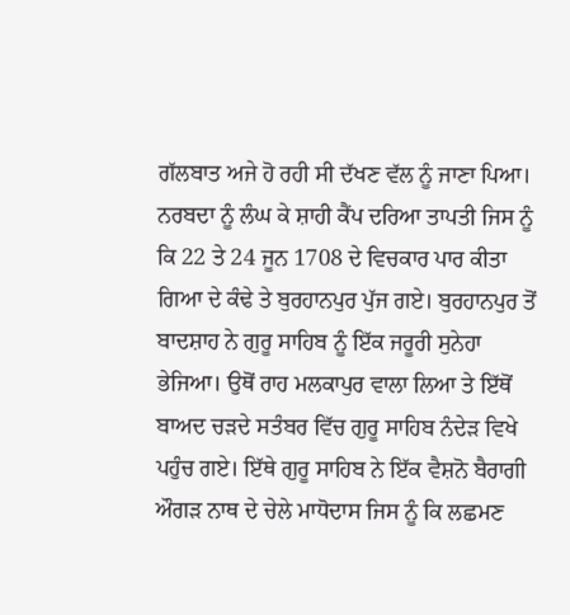ਗੱਲਬਾਤ ਅਜੇ ਹੋ ਰਹੀ ਸੀ ਦੱਖਣ ਵੱਲ ਨੂੰ ਜਾਣਾ ਪਿਆ। ਨਰਬਦਾ ਨੂੰ ਲੰਘ ਕੇ ਸ਼ਾਹੀ ਕੈਂਪ ਦਰਿਆ ਤਾਪਤੀ ਜਿਸ ਨੂੰ ਕਿ 22 ਤੇ 24 ਜੂਨ 1708 ਦੇ ਵਿਚਕਾਰ ਪਾਰ ਕੀਤਾ ਗਿਆ ਦੇ ਕੰਢੇ ਤੇ ਬੁਰਹਾਨਪੁਰ ਪੁੱਜ ਗਏ। ਬੁਰਹਾਨਪੁਰ ਤੋਂ ਬਾਦਸ਼ਾਹ ਨੇ ਗੁਰੂ ਸਾਹਿਬ ਨੂੰ ਇੱਕ ਜਰੂਰੀ ਸੁਨੇਹਾ ਭੇਜਿਆ। ਉਥੋਂ ਰਾਹ ਮਲਕਾਪੁਰ ਵਾਲਾ ਲਿਆ ਤੇ ਇੱਥੋਂ ਬਾਅਦ ਚੜਦੇ ਸਤੰਬਰ ਵਿੱਚ ਗੁਰੂ ਸਾਹਿਬ ਨੰਦੇੜ ਵਿਖੇ ਪਹੁੰਚ ਗਏ। ਇੱਥੇ ਗੁਰੂ ਸਾਹਿਬ ਨੇ ਇੱਕ ਵੈਸ਼ਨੋ ਬੈਰਾਗੀ ਔਗੜ ਨਾਥ ਦੇ ਚੇਲੇ ਮਾਧੋਦਾਸ ਜਿਸ ਨੂੰ ਕਿ ਲਛਮਣ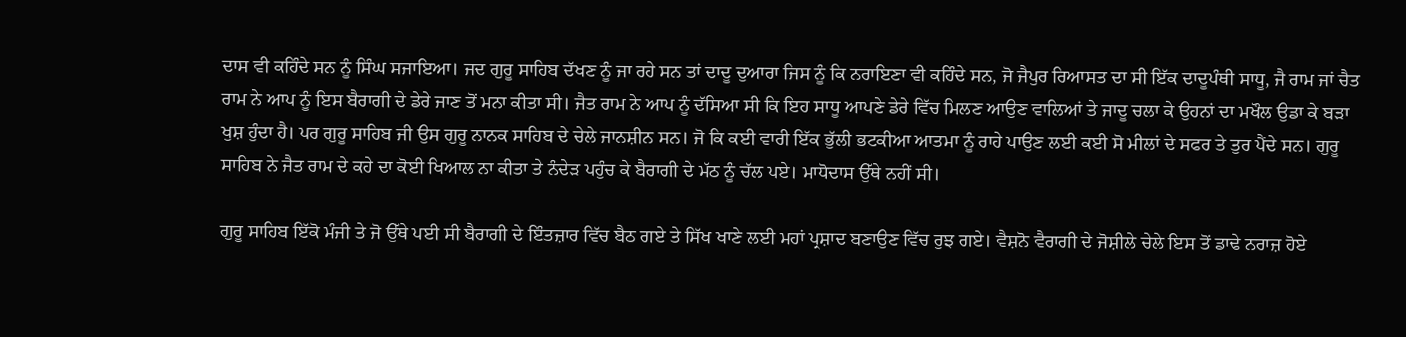ਦਾਸ ਵੀ ਕਹਿੰਦੇ ਸਨ ਨੂੰ ਸਿੰਘ ਸਜਾਇਆ। ਜਦ ਗੁਰੂ ਸਾਹਿਬ ਦੱਖਣ ਨੂੰ ਜਾ ਰਹੇ ਸਨ ਤਾਂ ਦਾਦੂ ਦੁਆਰਾ ਜਿਸ ਨੂੰ ਕਿ ਨਰਾਇਣਾ ਵੀ ਕਹਿੰਦੇ ਸਨ, ਜੋ ਜੈਪੁਰ ਰਿਆਸਤ ਦਾ ਸੀ ਇੱਕ ਦਾਦੂਪੰਥੀ ਸਾਧੂ, ਜੈ ਰਾਮ ਜਾਂ ਚੈਤ ਰਾਮ ਨੇ ਆਪ ਨੂੰ ਇਸ ਬੈਰਾਗੀ ਦੇ ਡੇਰੇ ਜਾਣ ਤੋਂ ਮਨਾ ਕੀਤਾ ਸੀ। ਜੈਤ ਰਾਮ ਨੇ ਆਪ ਨੂੰ ਦੱਸਿਆ ਸੀ ਕਿ ਇਹ ਸਾਧੂ ਆਪਣੇ ਡੇਰੇ ਵਿੱਚ ਮਿਲਣ ਆਉਣ ਵਾਲਿਆਂ ਤੇ ਜਾਦੂ ਚਲਾ ਕੇ ਉਹਨਾਂ ਦਾ ਮਖੌਲ ਉਡਾ ਕੇ ਬੜਾ ਖੁਸ਼ ਹੁੰਦਾ ਹੈ। ਪਰ ਗੁਰੂ ਸਾਹਿਬ ਜੀ ਉਸ ਗੁਰੂ ਨਾਨਕ ਸਾਹਿਬ ਦੇ ਚੇਲੇ ਜਾਨਸ਼ੀਨ ਸਨ। ਜੋ ਕਿ ਕਈ ਵਾਰੀ ਇੱਕ ਭੁੱਲੀ ਭਟਕੀਆ ਆਤਮਾ ਨੂੰ ਰਾਹੇ ਪਾਉਣ ਲਈ ਕਈ ਸੋ ਮੀਲਾਂ ਦੇ ਸਫਰ ਤੇ ਤੁਰ ਪੈਂਦੇ ਸਨ। ਗੁਰੂ ਸਾਹਿਬ ਨੇ ਜੈਤ ਰਾਮ ਦੇ ਕਹੇ ਦਾ ਕੋਈ ਖਿਆਲ ਨਾ ਕੀਤਾ ਤੇ ਨੰਦੇੜ ਪਹੁੰਚ ਕੇ ਬੈਰਾਗੀ ਦੇ ਮੱਠ ਨੂੰ ਚੱਲ ਪਏ। ਮਾਧੋਦਾਸ ਉੱਥੇ ਨਹੀਂ ਸੀ।

ਗੁਰੂ ਸਾਹਿਬ ਇੱਕੋ ਮੰਜੀ ਤੇ ਜੋ ਉੱਥੇ ਪਈ ਸੀ ਬੈਰਾਗੀ ਦੇ ਇੰਤਜ਼ਾਰ ਵਿੱਚ ਬੈਠ ਗਏ ਤੇ ਸਿੱਖ ਖਾਣੇ ਲਈ ਮਹਾਂ ਪ੍ਰਸ਼ਾਦ ਬਣਾਉਣ ਵਿੱਚ ਰੁਝ ਗਏ। ਵੈਸ਼ਨੋ ਵੈਰਾਗੀ ਦੇ ਜੋਸ਼ੀਲੇ ਚੇਲੇ ਇਸ ਤੋਂ ਡਾਢੇ ਨਰਾਜ਼ ਹੋਏ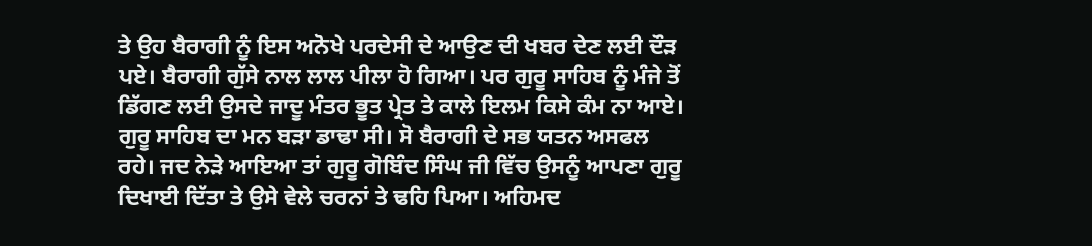ਤੇ ਉਹ ਬੈਰਾਗੀ ਨੂੰ ਇਸ ਅਨੋਖੇ ਪਰਦੇਸੀ ਦੇ ਆਉਣ ਦੀ ਖਬਰ ਦੇਣ ਲਈ ਦੌੜ ਪਏ। ਬੈਰਾਗੀ ਗੁੱਸੇ ਨਾਲ ਲਾਲ ਪੀਲਾ ਹੋ ਗਿਆ। ਪਰ ਗੁਰੂ ਸਾਹਿਬ ਨੂੰ ਮੰਜੇ ਤੋਂ ਡਿੱਗਣ ਲਈ ਉਸਦੇ ਜਾਦੂ ਮੰਤਰ ਭੂਤ ਪ੍ਰੇਤ ਤੇ ਕਾਲੇ ਇਲਮ ਕਿਸੇ ਕੰਮ ਨਾ ਆਏ। ਗੁਰੂ ਸਾਹਿਬ ਦਾ ਮਨ ਬੜਾ ਡਾਢਾ ਸੀ। ਸੋ ਬੈਰਾਗੀ ਦੇ ਸਭ ਯਤਨ ਅਸਫਲ ਰਹੇ। ਜਦ ਨੇੜੇ ਆਇਆ ਤਾਂ ਗੁਰੂ ਗੋਬਿੰਦ ਸਿੰਘ ਜੀ ਵਿੱਚ ਉਸਨੂੰ ਆਪਣਾ ਗੁਰੂ ਦਿਖਾਈ ਦਿੱਤਾ ਤੇ ਉਸੇ ਵੇਲੇ ਚਰਨਾਂ ਤੇ ਢਹਿ ਪਿਆ। ਅਹਿਮਦ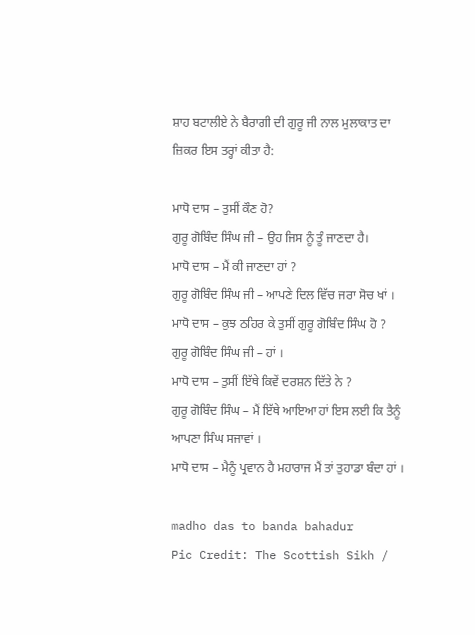ਸ਼ਾਹ ਬਟਾਲੀਏ ਨੇ ਬੈਰਾਗੀ ਦੀ ਗੁਰੂ ਜੀ ਨਾਲ ਮੁਲਾਕਾਤ ਦਾ ਜ਼ਿਕਰ ਇਸ ਤਰ੍ਹਾਂ ਕੀਤਾ ਹੈ:

ਮਾਧੋ ਦਾਸ – ਤੁਸੀਂ ਕੌਣ ਹੋ?
ਗੁਰੂ ਗੋਬਿੰਦ ਸਿੰਘ ਜੀ – ਉਹ ਜਿਸ ਨੂੰ ਤੂੰ ਜਾਣਦਾ ਹੈ।
ਮਾਧੋ ਦਾਸ – ਮੈਂ ਕੀ ਜਾਣਦਾ ਹਾਂ ?
ਗੁਰੂ ਗੋਬਿੰਦ ਸਿੰਘ ਜੀ – ਆਪਣੇ ਦਿਲ ਵਿੱਚ ਜਰਾ ਸੋਚ ਖਾਂ ।
ਮਾਧੋ ਦਾਸ – ਕੁਝ ਠਹਿਰ ਕੇ ਤੁਸੀਂ ਗੁਰੂ ਗੋਬਿੰਦ ਸਿੰਘ ਹੋ ?
ਗੁਰੂ ਗੋਬਿੰਦ ਸਿੰਘ ਜੀ – ਹਾਂ ।
ਮਾਧੋ ਦਾਸ – ਤੁਸੀਂ ਇੱਥੇ ਕਿਵੇਂ ਦਰਸ਼ਨ ਦਿੱਤੇ ਨੇ ?
ਗੁਰੂ ਗੋਬਿੰਦ ਸਿੰਘ – ਮੈਂ ਇੱਥੇ ਆਇਆ ਹਾਂ ਇਸ ਲਈ ਕਿ ਤੈਨੂੰ ਆਪਣਾ ਸਿੰਘ ਸਜਾਵਾਂ ।
ਮਾਧੋ ਦਾਸ – ਮੈਨੂੰ ਪ੍ਰਵਾਨ ਹੈ ਮਹਾਰਾਜ ਮੈਂ ਤਾਂ ਤੁਹਾਡਾ ਬੰਦਾ ਹਾਂ ।

madho das to banda bahadur
Pic Credit: The Scottish Sikh /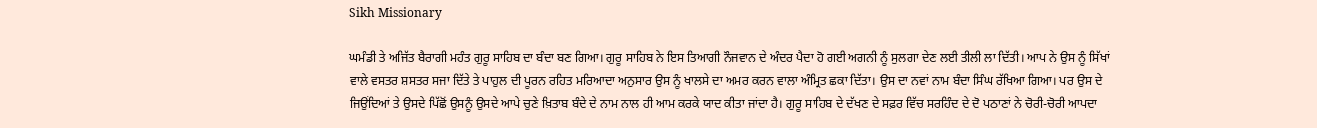Sikh Missionary

ਘਮੰਡੀ ਤੇ ਅਜਿੱਤ ਬੈਰਾਗੀ ਮਹੰਤ ਗੁਰੂ ਸਾਹਿਬ ਦਾ ਬੰਦਾ ਬਣ ਗਿਆ। ਗੁਰੂ ਸਾਹਿਬ ਨੇ ਇਸ ਤਿਆਗੀ ਨੌਜਵਾਨ ਦੇ ਅੰਦਰ ਪੈਦਾ ਹੋ ਗਈ ਅਗਨੀ ਨੂੰ ਸੁਲਗਾ ਦੇਣ ਲਈ ਤੀਲੀ ਲਾ ਦਿੱਤੀ। ਆਪ ਨੇ ਉਸ ਨੂੰ ਸਿੱਖਾਂ ਵਾਲੇ ਵਸਤਰ ਸ਼ਸਤਰ ਸਜਾ ਦਿੱਤੇ ਤੇ ਪਾਹੁਲ ਦੀ ਪੂਰਨ ਰਹਿਤ ਮਰਿਆਦਾ ਅਨੁਸਾਰ ਉਸ ਨੂੰ ਖਾਲਸੇ ਦਾ ਅਮਰ ਕਰਨ ਵਾਲਾ ਅੰਮ੍ਰਿਤ ਛਕਾ ਦਿੱਤਾ। ਉਸ ਦਾ ਨਵਾਂ ਨਾਮ ਬੰਦਾ ਸਿੰਘ ਰੱਖਿਆ ਗਿਆ। ਪਰ ਉਸ ਦੇ ਜਿਉਂਦਿਆਂ ਤੇ ਉਸਦੇ ਪਿੱਛੋਂ ਉਸਨੂੰ ਉਸਦੇ ਆਪੇ ਚੁਣੇ ਖ਼ਿਤਾਬ ਬੰਦੇ ਦੇ ਨਾਮ ਨਾਲ ਹੀ ਆਮ ਕਰਕੇ ਯਾਦ ਕੀਤਾ ਜਾਂਦਾ ਹੈ। ਗੁਰੂ ਸਾਹਿਬ ਦੇ ਦੱਖਣ ਦੇ ਸਫ਼ਰ ਵਿੱਚ ਸਰਹਿੰਦ ਦੇ ਦੋ ਪਠਾਣਾਂ ਨੇ ਚੋਰੀ-ਚੋਰੀ ਆਪਦਾ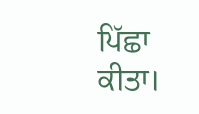ਪਿੱਛਾ ਕੀਤਾ।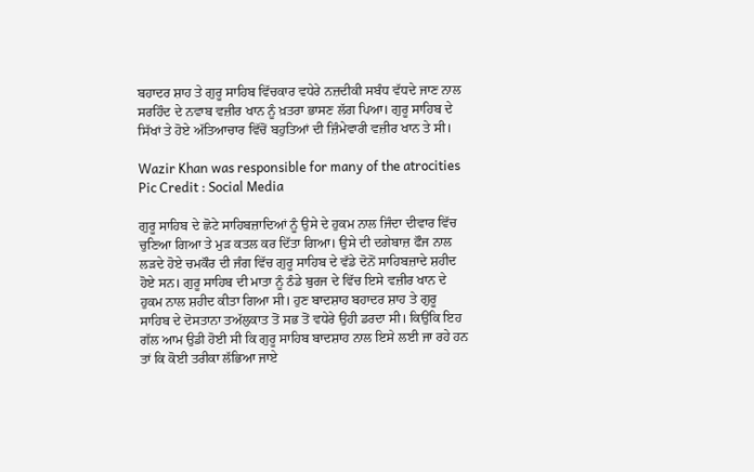ਬਹਾਦਰ ਸ਼ਾਹ ਤੇ ਗੁਰੂ ਸਾਹਿਬ ਵਿੱਚਕਾਰ ਵਧੇਰੇ ਨਜ਼ਦੀਕੀ ਸਬੰਧ ਵੱਧਦੇ ਜਾਣ ਨਾਲ ਸਰਹਿੰਦ ਦੇ ਨਵਾਬ ਵਜ਼ੀਰ ਖਾਨ ਨੂੰ ਖ਼ਤਰਾ ਭਾਸਣ ਲੱਗ ਪਿਆ। ਗੁਰੂ ਸਾਹਿਬ ਦੇ ਸਿੱਖਾਂ ਤੇ ਹੋਏ ਅੱਤਿਆਚਾਰ ਵਿੱਚੋਂ ਬਹੁਤਿਆਂ ਦੀ ਜ਼ਿੰਮੇਵਾਰੀ ਵਜ਼ੀਰ ਖਾਨ ਤੇ ਸੀ।

Wazir Khan was responsible for many of the atrocities
Pic Credit : Social Media

ਗੁਰੂ ਸਾਹਿਬ ਦੇ ਛੋਟੇ ਸਾਹਿਬਜ਼ਾਦਿਆਂ ਨੂੰ ਉਸੇ ਦੇ ਹੁਕਮ ਨਾਲ ਜਿੰਦਾ ਦੀਵਾਰ ਵਿੱਚ ਚੁਣਿਆ ਗਿਆ ਤੇ ਮੁੜ ਕਤਲ ਕਰ ਦਿੱਤਾ ਗਿਆ। ਉਸੇ ਦੀ ਦਗੇਬਾਜ਼ ਫੌਜ ਨਾਲ ਲੜਦੇ ਹੋਏ ਚਮਕੌਰ ਦੀ ਜੰਗ ਵਿੱਚ ਗੁਰੂ ਸਾਹਿਬ ਦੇ ਵੱਡੇ ਦੋਨੋਂ ਸਾਹਿਬਜ਼ਾਦੇ ਸ਼ਹੀਦ ਹੋਏ ਸਨ। ਗੁਰੂ ਸਾਹਿਬ ਦੀ ਮਾਤਾ ਨੂੰ ਠੰਡੇ ਬੁਰਜ ਦੇ ਵਿੱਚ ਇਸੇ ਵਜ਼ੀਰ ਖਾਨ ਦੇ ਹੁਕਮ ਨਾਲ ਸ਼ਹੀਦ ਕੀਤਾ ਗਿਆ ਸੀ। ਹੁਣ ਬਾਦਸ਼ਾਹ ਬਹਾਦਰ ਸ਼ਾਹ ਤੇ ਗੁਰੂ ਸਾਹਿਬ ਦੇ ਦੋਸਤਾਨਾ ਤਅੱਲੁਕਾਤ ਤੋਂ ਸਭ ਤੋਂ ਵਧੇਰੇ ਉਹੀ ਡਰਦਾ ਸੀ। ਕਿਉਂਕਿ ਇਹ ਗੱਲ ਆਮ ਉਡੀ ਹੋਈ ਸੀ ਕਿ ਗੁਰੂ ਸਾਹਿਬ ਬਾਦਸ਼ਾਹ ਨਾਲ ਇਸੇ ਲਈ ਜਾ ਰਹੇ ਹਨ ਤਾਂ ਕਿ ਕੋਈ ਤਰੀਕਾ ਲੱਭਿਆ ਜਾਏ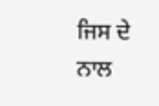ਜਿਸ ਦੇ ਨਾਲ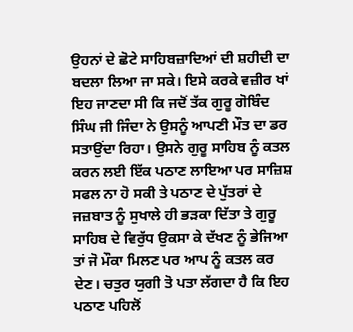ਉਹਨਾਂ ਦੇ ਛੋਟੇ ਸਾਹਿਬਜ਼ਾਦਿਆਂ ਦੀ ਸ਼ਹੀਦੀ ਦਾ ਬਦਲਾ ਲਿਆ ਜਾ ਸਕੇ। ਇਸੇ ਕਰਕੇ ਵਜ਼ੀਰ ਖਾਂ ਇਹ ਜਾਣਦਾ ਸੀ ਕਿ ਜਦੋਂ ਤੱਕ ਗੁਰੂ ਗੋਬਿੰਦ ਸਿੰਘ ਜੀ ਜਿੰਦਾ ਨੇ ਉਸਨੂੰ ਆਪਣੀ ਮੌਤ ਦਾ ਡਰ ਸਤਾਉਂਦਾ ਰਿਹਾ। ਉਸਨੇ ਗੁਰੂ ਸਾਹਿਬ ਨੂੰ ਕਤਲ ਕਰਨ ਲਈ ਇੱਕ ਪਠਾਣ ਲਾਇਆ ਪਰ ਸਾਜ਼ਿਸ਼ ਸਫਲ ਨਾ ਹੋ ਸਕੀ ਤੇ ਪਠਾਣ ਦੇ ਪੁੱਤਰਾਂ ਦੇ ਜਜ਼ਬਾਤ ਨੂੰ ਸੁਖਾਲੇ ਹੀ ਭੜਕਾ ਦਿੱਤਾ ਤੇ ਗੁਰੂ ਸਾਹਿਬ ਦੇ ਵਿਰੁੱਧ ਉਕਸਾ ਕੇ ਦੱਖਣ ਨੂੰ ਭੇਜਿਆ ਤਾਂ ਜੋ ਮੌਕਾ ਮਿਲਣ ਪਰ ਆਪ ਨੂੰ ਕਤਲ ਕਰ ਦੇਣ। ਚਤੁਰ ਯੁਗੀ ਤੋ ਪਤਾ ਲੱਗਦਾ ਹੈ ਕਿ ਇਹ ਪਠਾਣ ਪਹਿਲੋਂ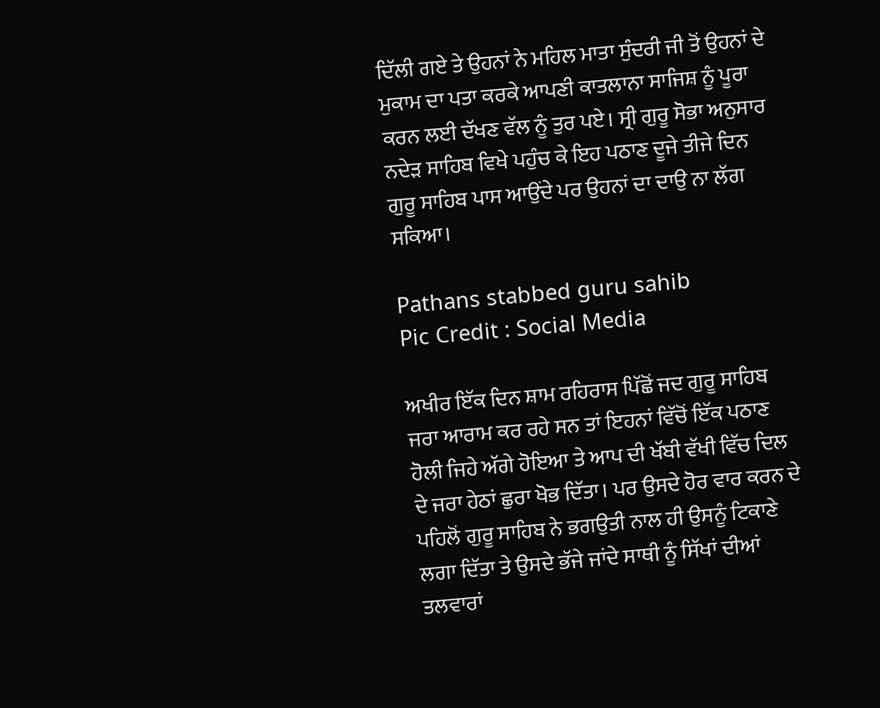ਦਿੱਲੀ ਗਏ ਤੇ ਉਹਨਾਂ ਨੇ ਮਹਿਲ ਮਾਤਾ ਸੁੰਦਰੀ ਜੀ ਤੋਂ ਉਹਨਾਂ ਦੇ ਮੁਕਾਮ ਦਾ ਪਤਾ ਕਰਕੇ ਆਪਣੀ ਕਾਤਲਾਨਾ ਸਾਜਿਸ਼ ਨੂੰ ਪੂਰਾ ਕਰਨ ਲਈ ਦੱਖਣ ਵੱਲ ਨੂੰ ਤੁਰ ਪਏ। ਸ੍ਰੀ ਗੁਰੂ ਸੋਭਾ ਅਨੁਸਾਰ ਨਦੇੜ ਸਾਹਿਬ ਵਿਖੇ ਪਹੁੰਚ ਕੇ ਇਹ ਪਠਾਣ ਦੂਜੇ ਤੀਜੇ ਦਿਨ ਗੁਰੂ ਸਾਹਿਬ ਪਾਸ ਆਉਂਦੇ ਪਰ ਉਹਨਾਂ ਦਾ ਦਾਉ ਨਾ ਲੱਗ ਸਕਿਆ।

Pathans stabbed guru sahib
Pic Credit : Social Media

ਅਖੀਰ ਇੱਕ ਦਿਨ ਸ਼ਾਮ ਰਹਿਰਾਸ ਪਿੱਛੋਂ ਜਦ ਗੁਰੂ ਸਾਹਿਬ ਜਰਾ ਆਰਾਮ ਕਰ ਰਹੇ ਸਨ ਤਾਂ ਇਹਨਾਂ ਵਿੱਚੋਂ ਇੱਕ ਪਠਾਣ ਹੋਲੀ ਜਿਹੇ ਅੱਗੇ ਹੋਇਆ ਤੇ ਆਪ ਦੀ ਖੱਬੀ ਵੱਖੀ ਵਿੱਚ ਦਿਲ ਦੇ ਜਰਾ ਹੇਠਾਂ ਛੁਰਾ ਖੋਭ ਦਿੱਤਾ। ਪਰ ਉਸਦੇ ਹੋਰ ਵਾਰ ਕਰਨ ਦੇ ਪਹਿਲੋਂ ਗੁਰੂ ਸਾਹਿਬ ਨੇ ਭਗਉਤੀ ਨਾਲ ਹੀ ਉਸਨੂੰ ਟਿਕਾਣੇ ਲਗਾ ਦਿੱਤਾ ਤੇ ਉਸਦੇ ਭੱਜੇ ਜਾਂਦੇ ਸਾਥੀ ਨੂੰ ਸਿੱਖਾਂ ਦੀਆਂ ਤਲਵਾਰਾਂ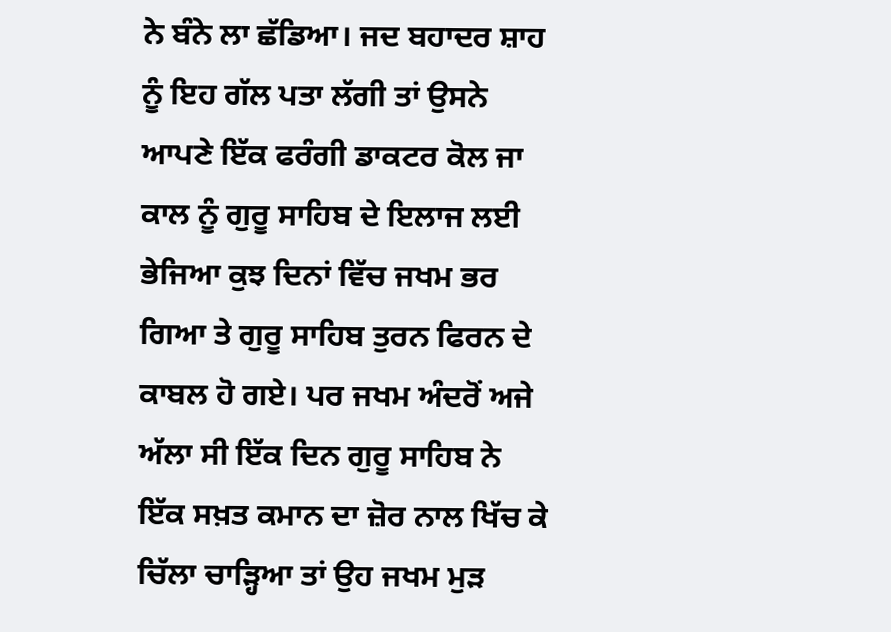ਨੇ ਬੰਨੇ ਲਾ ਛੱਡਿਆ। ਜਦ ਬਹਾਦਰ ਸ਼ਾਹ ਨੂੰ ਇਹ ਗੱਲ ਪਤਾ ਲੱਗੀ ਤਾਂ ਉਸਨੇ ਆਪਣੇ ਇੱਕ ਫਰੰਗੀ ਡਾਕਟਰ ਕੋਲ ਜਾ ਕਾਲ ਨੂੰ ਗੁਰੂ ਸਾਹਿਬ ਦੇ ਇਲਾਜ ਲਈ ਭੇਜਿਆ ਕੁਝ ਦਿਨਾਂ ਵਿੱਚ ਜਖਮ ਭਰ ਗਿਆ ਤੇ ਗੁਰੂ ਸਾਹਿਬ ਤੁਰਨ ਫਿਰਨ ਦੇ ਕਾਬਲ ਹੋ ਗਏ। ਪਰ ਜਖਮ ਅੰਦਰੋਂ ਅਜੇ ਅੱਲਾ ਸੀ ਇੱਕ ਦਿਨ ਗੁਰੂ ਸਾਹਿਬ ਨੇ ਇੱਕ ਸਖ਼ਤ ਕਮਾਨ ਦਾ ਜ਼ੋਰ ਨਾਲ ਖਿੱਚ ਕੇ ਚਿੱਲਾ ਚਾੜ੍ਹਿਆ ਤਾਂ ਉਹ ਜਖਮ ਮੁੜ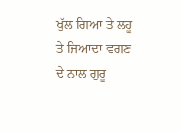ਖੁੱਲ ਗਿਆ ਤੇ ਲਹੂ ਤੇ ਜਿਆਦਾ ਵਗਣ ਦੇ ਨਾਲ ਗੁਰੂ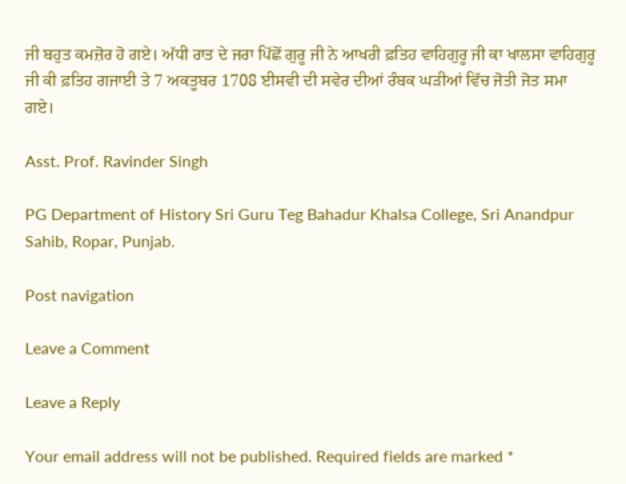ਜੀ ਬਹੁਤ ਕਮਜ਼ੋਰ ਹੋ ਗਏ। ਅੱਧੀ ਰਾਤ ਦੇ ਜਰਾ ਪਿੱਛੋਂ ਗੁਰੂ ਜੀ ਨੇ ਆਖਰੀ ਫ਼ਤਿਹ ਵਾਹਿਗੁਰੂ ਜੀ ਕਾ ਖਾਲਸਾ ਵਾਹਿਗੁਰੂ ਜੀ ਕੀ ਫ਼ਤਿਹ ਗਜਾਈ ਤੇ 7 ਅਕਤੂਬਰ 1708 ਈਸਵੀ ਦੀ ਸਵੇਰ ਦੀਆਂ ਰੰਬਕ ਘੜੀਆਂ ਵਿੱਚ ਜੋਤੀ ਜੋਤ ਸਮਾ ਗਏ।

Asst. Prof. Ravinder Singh

PG Department of History Sri Guru Teg Bahadur Khalsa College, Sri Anandpur Sahib, Ropar, Punjab.

Post navigation

Leave a Comment

Leave a Reply

Your email address will not be published. Required fields are marked *